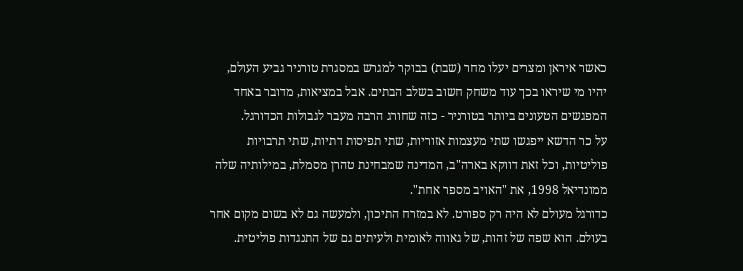כאשר איראן ומצרים יעלו מחר (שבת) בבוקר למגרש במסגרת טורניר גביע העולם, יהיו מי שיראו בכך עוד משחק חשוב בשלב הבתים. אבל במציאות, מדובר באחד המפגשים הטעונים ביותר בטורניר - כזה שחורג הרבה מעבר לגבולות הכדורגל.
על כר הדשא ייפגשו שתי מעצמות אזוריות, שתי תפיסות דתיות, שתי תרבויות פוליטיות, וכל זאת דווקא בארה"ב, המדינה שמבחינת טהרן מסמלת, במילותיה שלה ממונדיאל 1998, את "האויב מספר אחת".
כדורגל מעולם לא היה רק ספורט. לא במזרח התיכון, ולמעשה גם לא בשום מקום אחר בעולם. הוא שפה של זהות, של גאווה לאומית ולעיתים גם של התנגדות פוליטית.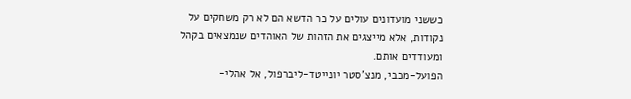כששני מועדונים עולים על כר הדשא הם לא רק משחקים על נקודות, אלא מייצגים את הזהות של האוהדים שנמצאים בקהל ומעודדים אותם.
הפועל-מכבי, מנצ'סטר יונייטד-ליברפול, אל אהלי-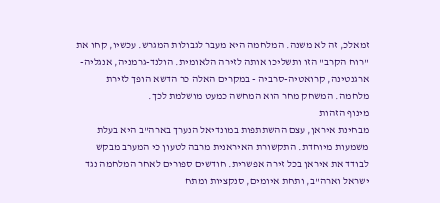זמאלכ, זה לא משנה. המלחמה היא מעבר לגבולות המגרש. עכשיו, קחו את "רוח הקרב" הזו ותשליכו אותה לזירה הלאומית. הולנד-גרמניה, אנגליה-ארגנטינה, קרואטיה-סרביה - במקרים האלה כר הדשא הופך לזירת מלחמה. המשחק מחר הוא המחשה כמעט מושלמת לכך.
מינוף הזהות
מבחינת איראן, עצם ההשתתפות במונדיאל הנערך בארה"ב היא בעלת משמעות מיוחדת. התקשורת האיראנית מרבה לטעון כי המערב מבקש לבודד את איראן בכל זירה אפשרית. חודשים ספורים לאחר המלחמה נגד ישראל וארה"ב, ותחת איומים, סנקציות ומתח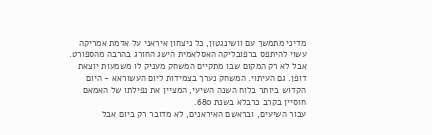מדיני מתמשך עם וושינגטון, כל ניצחון איראני על אדמת אמריקה עשוי להיתפס ברפובליקה האסלאמית הישג החורג בהרבה מהספורט.
אבל לא רק המקום שבו מתקיים המשחק מעניק לו משמעות יוצאת דופן. גם העיתוי. המשחק נערך בצמידות ליום העשוראא - היום הקדוש ביותר בלוח השנה השיעי, המציין את נפילתו של האמאם חוסיין בקרב כרבלא בשנת 680.
עבור השיעים, ובראשם האיראנים, לא מדובר רק ביום אבל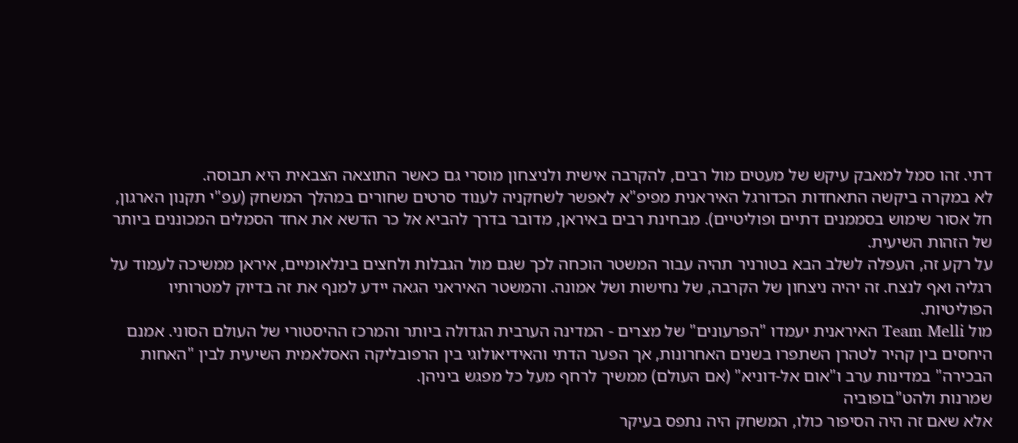דתי. זהו סמל למאבק עיקש של מעטים מול רבים, להקרבה אישית ולניצחון מוסרי גם כאשר התוצאה הצבאית היא תבוסה.
לא במקרה ביקשה התאחדות הכדורגל האיראנית מפיפ"א לאפשר לשחקניה לענוד סרטים שחורים במהלך המשחק (עפ"י תקנון הארגון, חל אסור שימוש בסממנים דתיים ופוליטיים). מבחינת רבים באיראן, מדובר בדרך להביא אל כר הדשא את אחד הסמלים המכוננים ביותר של הזהות השיעית.
על רקע זה, העפלה לשלב הבא בטורניר תהיה עבור המשטר הוכחה לכך שגם מול הגבלות ולחצים בינלאומיים, איראן ממשיכה לעמוד על רגליה ואף לנצח. זה יהיה ניצחון של הקרבה, של נחישות ושל אמונה. והמשטר האיראני הגאה יידע למנף את זה בדיוק למטרותיו הפוליטיות.
מול Team Melli האיראנית יעמדו "הפרעונים" של מצרים - המדינה הערבית הגדולה ביותר והמרכז ההיסטורי של העולם הסוני. אמנם היחסים בין קהיר לטהרן השתפרו בשנים האחרונות, אך הפער הדתי והאידיאולוגי בין הרפובליקה האסלאמית השיעית לבין "האחות הבכירה" במדינות ערב ו"אום אל-דוניא" (אם העולם) ממשיך לרחף מעל כל מפגש ביניהן.
שמרנות ולהט"בופוביה
אלא שאם זה היה הסיפור כולו, המשחק היה נתפס בעיקר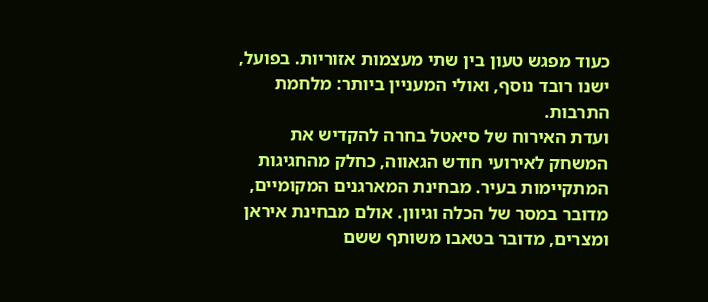כעוד מפגש טעון בין שתי מעצמות אזוריות. בפועל, ישנו רובד נוסף, ואולי המעניין ביותר: מלחמת התרבות.
ועדת האירוח של סיאטל בחרה להקדיש את המשחק לאירועי חודש הגאווה, כחלק מהחגיגות המתקיימות בעיר. מבחינת המארגנים המקומיים, מדובר במסר של הכלה וגיוון. אולם מבחינת איראן ומצרים, מדובר בטאבו משותף ששם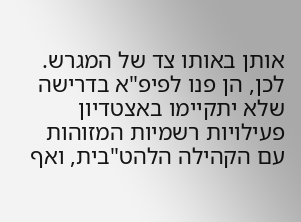אותן באותו צד של המגרש.
לכן, הן פנו לפיפ"א בדרישה שלא יתקיימו באצטדיון פעילויות רשמיות המזוהות עם הקהילה הלהט"בית, ואף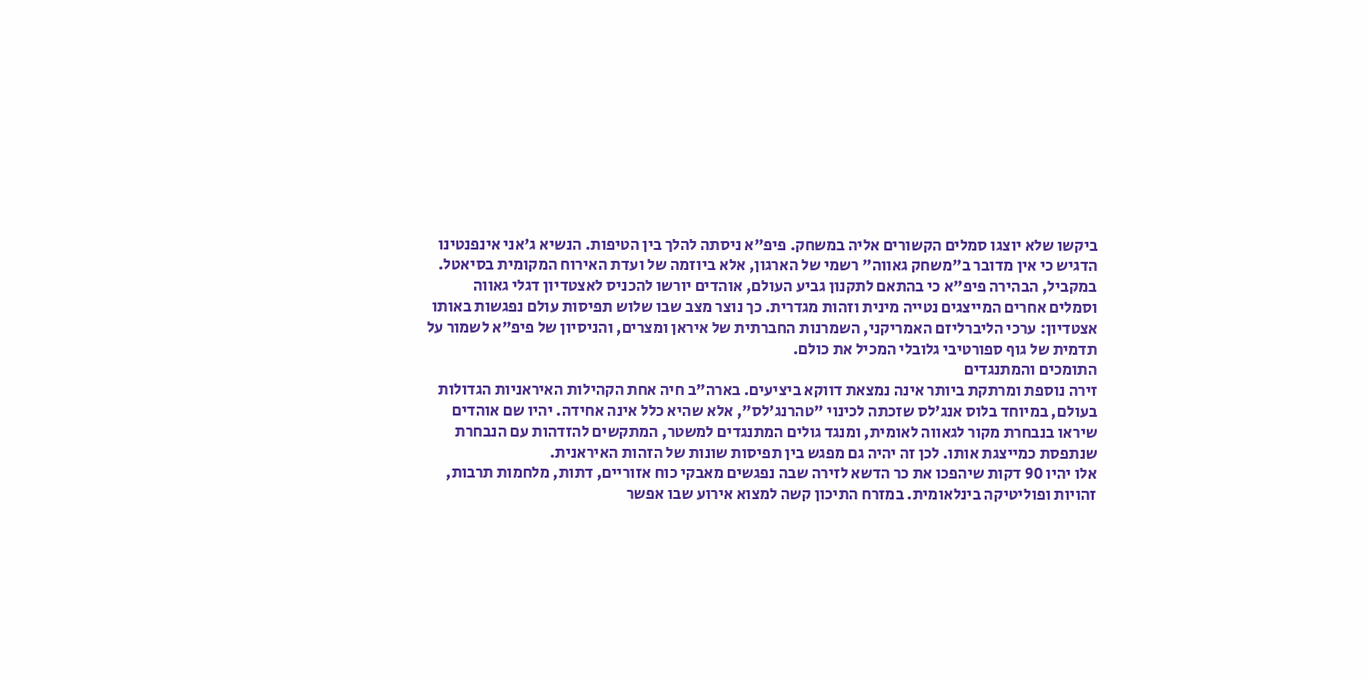ביקשו שלא יוצגו סמלים הקשורים אליה במשחק. פיפ"א ניסתה להלך בין הטיפות. הנשיא ג'אני אינפנטינו הדגיש כי אין מדובר ב"משחק גאווה" רשמי של הארגון, אלא ביוזמה של ועדת האירוח המקומית בסיאטל.
במקביל, הבהירה פיפ"א כי בהתאם לתקנון גביע העולם, אוהדים יורשו להכניס לאצטדיון דגלי גאווה וסמלים אחרים המייצגים נטייה מינית וזהות מגדרית. כך נוצר מצב שבו שלוש תפיסות עולם נפגשות באותו אצטדיון: ערכי הליברליזם האמריקני, השמרנות החברתית של איראן ומצרים, והניסיון של פיפ"א לשמור על תדמית של גוף ספורטיבי גלובלי המכיל את כולם.
התומכים והמתנגדים
זירה נוספת ומרתקת ביותר אינה נמצאת דווקא ביציעים. בארה"ב חיה אחת הקהילות האיראניות הגדולות בעולם, במיוחד בלוס אנג'לס שזכתה לכינוי "טהרנג'לס", אלא שהיא כלל אינה אחידה. יהיו שם אוהדים שיראו בנבחרת מקור לגאווה לאומית, ומנגד גולים המתנגדים למשטר, המתקשים להזדהות עם הנבחרת שנתפסת כמייצגת אותו. לכן זה יהיה גם מפגש בין תפיסות שונות של הזהות האיראנית.
אלו יהיו 90 דקות שיהפכו את כר הדשא לזירה שבה נפגשים מאבקי כוח אזוריים, דתות, מלחמות תרבות, זהויות ופוליטיקה בינלאומית. במזרח התיכון קשה למצוא אירוע שבו אפשר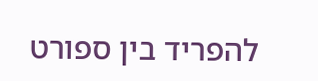להפריד בין ספורט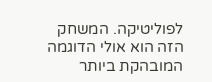לפוליטיקה. המשחק הזה הוא אולי הדוגמה המובהקת ביותר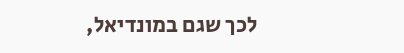לכך שגם במונדיאל,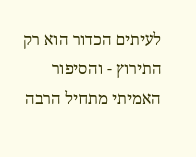לעיתים הכדור הוא רק התירוץ - והסיפור האמיתי מתחיל הרבה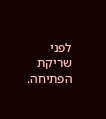לפני שריקת הפתיחה.